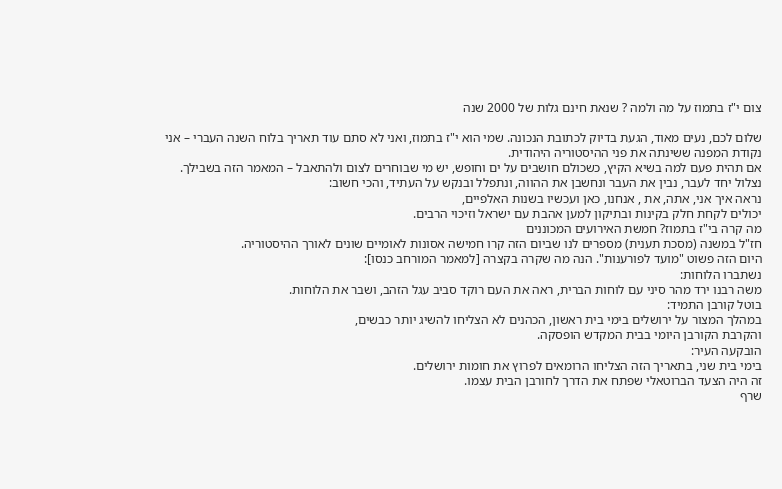צום י"ז בתמוז על מה ולמה ? שנאת חינם גלות של 2000 שנה

שלום לכם, נעים מאוד, הגעת בדיוק לכתובת הנכונה. שמי הוא י"ז בתמוז, ואני לא סתם עוד תאריך בלוח השנה העברי – אני נקודת המפנה ששינתה את פני ההיסטוריה היהודית.
אם תהית פעם למה בשיא הקיץ, כשכולם חושבים על ים וחופש, יש מי שבוחרים לצום ולהתאבל – המאמר הזה בשבילך.
נצלול יחד לעבר, נבין את העבר ונחשבן את ההווה, ונתפלל ובנקש על העתיד, והכי חשוב:
נראה איך אני, אתה, את , אנחנו, כאן ועכשיו בשנות האלפיים,
יכולים לקחת חלק בקינות ובתיקון למען אהבת עם ישראל וזיכוי הרבים.
מה קרה בי"ז בתמוז? חמשת האירועים המכוננים
חז"ל במשנה (מסכת תענית) מספרים לנו שביום הזה קרו חמישה אסונות לאומיים שונים לאורך ההיסטוריה.
היום הזה פשוט "מועד לפורענות". הנה מה שקרה בקצרה [למאמר המורחב כנסו]:
נשתברו הלוחות:
משה רבנו ירד מהר סיני עם לוחות הברית, ראה את העם רוקד סביב עגל הזהב, ושבר את הלוחות.
בוטל קורבן התמיד:
במהלך המצור על ירושלים בימי בית ראשון, הכהנים לא הצליחו להשיג יותר כבשים,
והקרבת הקורבן היומי בבית המקדש הופסקה.
הובקעה העיר:
בימי בית שני, בתאריך הזה הצליחו הרומאים לפרוץ את חומות ירושלים.
זה היה הצעד הברוטאלי שפתח את הדרך לחורבן הבית עצמו.
שרף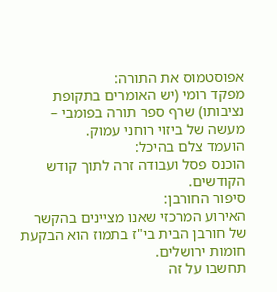אפוסטמוס את התורה:
מפקד רומי (יש האומרים בתקופת נציבותו) שרף ספר תורה בפומבי – מעשה של ביזוי רוחני עמוק.
הועמד צלם בהיכל:
הוכנס פסל ועבודה זרה לתוך קודש הקודשים.
סיפור החורבן:
האירוע המרכזי שאנו מציינים בהקשר של חורבן הבית בי"ז בתמוז הוא הבקעת חומות ירושלים.
תחשבו על זה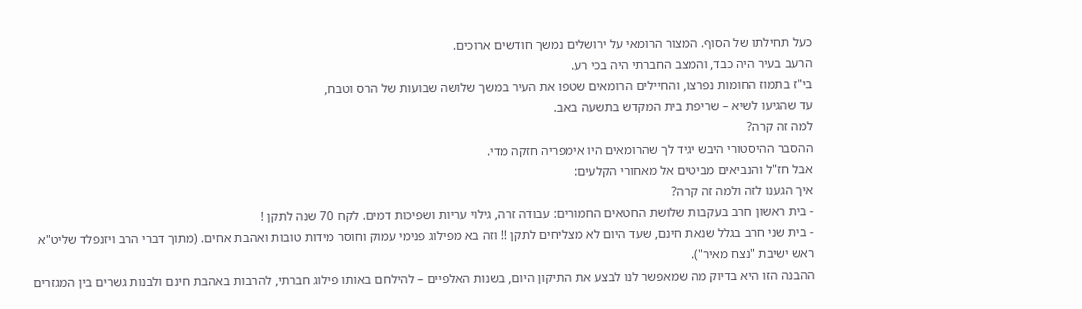כעל תחילתו של הסוף. המצור הרומאי על ירושלים נמשך חודשים ארוכים.
הרעב בעיר היה כבד, והמצב החברתי היה בכי רע.
בי"ז בתמוז החומות נפרצו, והחיילים הרומאים שטפו את העיר במשך שלושה שבועות של הרס וטבח,
עד שהגיעו לשיא – שריפת בית המקדש בתשעה באב.
למה זה קרה?
ההסבר ההיסטורי היבש יגיד לך שהרומאים היו אימפריה חזקה מדי.
אבל חז"ל והנביאים מביטים אל מאחורי הקלעים:
איך הגענו לזה ולמה זה קרה?
- בית ראשון חרב בעקבות שלושת החטאים החמורים: עבודה זרה, גילוי עריות ושפיכות דמים. לקח 70 שנה לתקן !
- בית שני חרב בגלל שנאת חינם, שעד היום לא מצליחים לתקן !! וזה בא מפילוג פנימי עמוק וחוסר מידות טובות ואהבת אחים. (מתוך דברי הרב ויזנפלד שליט"א ראש ישיבת "נצח מאיר").
ההבנה הזו היא בדיוק מה שמאפשר לנו לבצע את התיקון היום, בשנות האלפיים – להילחם באותו פילוג חברתי, להרבות באהבת חינם ולבנות גשרים בין המגזרים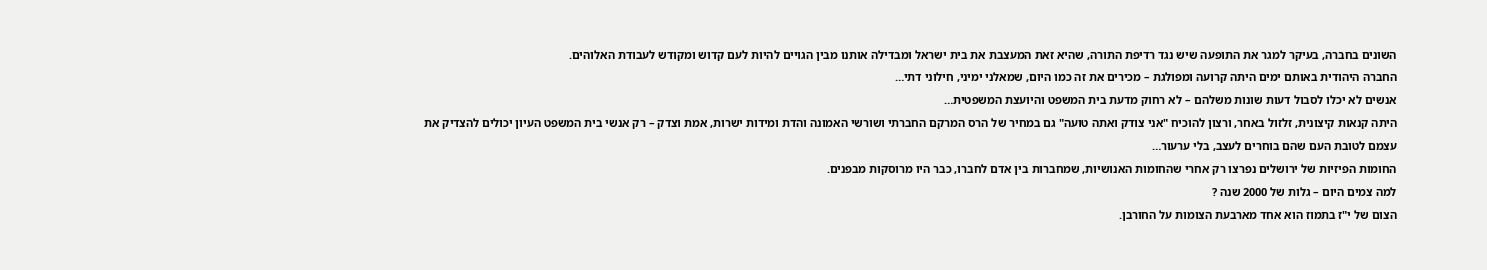השונים בחברה, בעיקר למגר את התופעה שיש נגד רדיפת התורה, שהיא זאת המעצבת את בית ישראל ומבדילה אותנו מבין הגויים להיות לעם קדוש ומקודש לעבודת האלוהים.
החברה היהודית באותם ימים היתה קרועה ומפולגת – מכירים את זה כמו היום, שמאלני ימיני, חילוני דתי…
אנשים לא יכלו לסבול דעות שונות משלהם – לא רחוק מדעת בית המשפט והיועצת המשפטית…
היתה קנאות קיצונית, זלזול באחר, ורצון להוכיח "אני צודק ואתה טועה" גם במחיר של הרס המרקם החברתי ושורשי האמונה והדת ומידות ישרות, אמת וצדק – רק אנשי בית המשפט העיון יכולים להצדיק את עצמם לטובת העם שהם בוחרים לעצב, בלי ערעור…
החומות הפיזיות של ירושלים נפרצו רק אחרי שהחומות האנושיות, שמחברות בין אדם לחברו, כבר היו מרוסקות מבפנים.
למה צמים היום – גלות של 2000 שנה ?
הצום של י"ז בתמוז הוא אחד מארבעת הצומות על החורבן.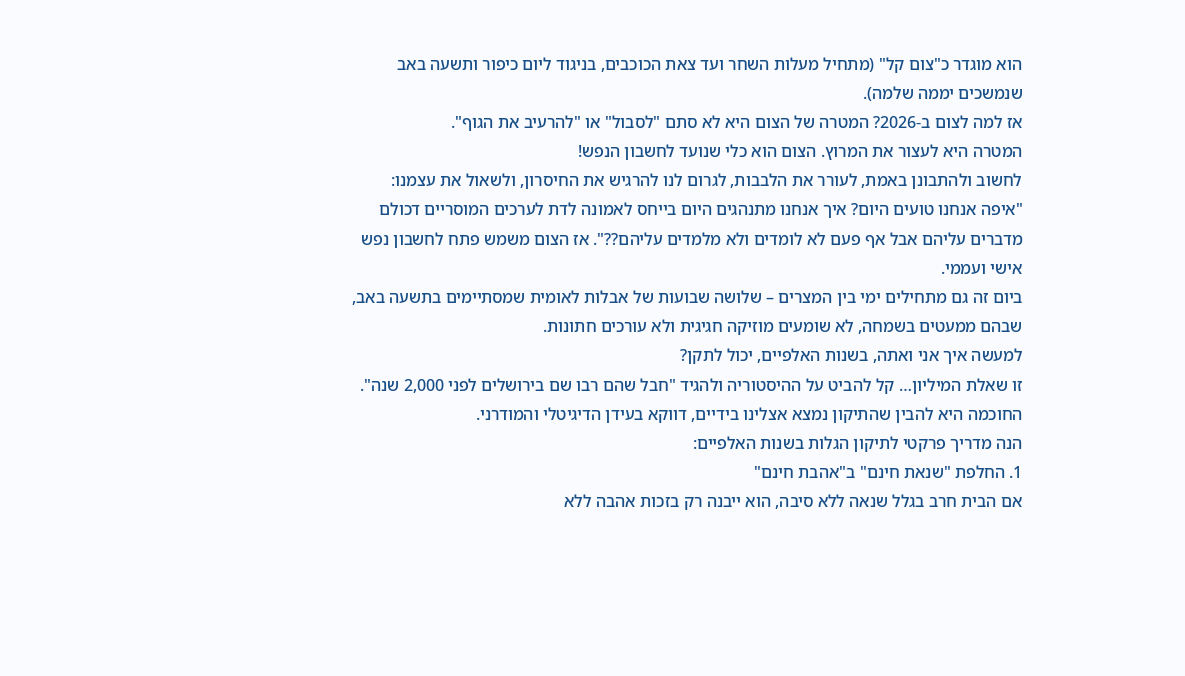הוא מוגדר כ"צום קל" (מתחיל מעלות השחר ועד צאת הכוכבים, בניגוד ליום כיפור ותשעה באב שנמשכים יממה שלמה).
אז למה לצום ב-2026? המטרה של הצום היא לא סתם "לסבול" או "להרעיב את הגוף".
המטרה היא לעצור את המרוץ. הצום הוא כלי שנועד לחשבון הנפש!
לחשוב ולהתבונן באמת, לעורר את הלבבות, לגרום לנו להרגיש את החיסרון, ולשאול את עצמנו:
"איפה אנחנו טועים היום? איך אנחנו מתנהגים היום בייחס לאמונה לדת לערכים המוסריים דכולם מדברים עליהם אבל אף פעם לא לומדים ולא מלמדים עליהם??". אז הצום משמש פתח לחשבון נפש אישי ועממי.
ביום זה גם מתחילים ימי בין המצרים – שלושה שבועות של אבלות לאומית שמסתיימים בתשעה באב,
שבהם ממעטים בשמחה, לא שומעים מוזיקה חגיגית ולא עורכים חתונות.
למעשה איך אני ואתה, בשנות האלפיים, יכול לתקן?
זו שאלת המיליון… קל להביט על ההיסטוריה ולהגיד "חבל שהם רבו שם בירושלים לפני 2,000 שנה".
החוכמה היא להבין שהתיקון נמצא אצלינו בידיים, דווקא בעידן הדיגיטלי והמודרני.
הנה מדריך פרקטי לתיקון הגלות בשנות האלפיים:
1. החלפת "שנאת חינם" ב"אהבת חינם"
אם הבית חרב בגלל שנאה ללא סיבה, הוא ייבנה רק בזכות אהבה ללא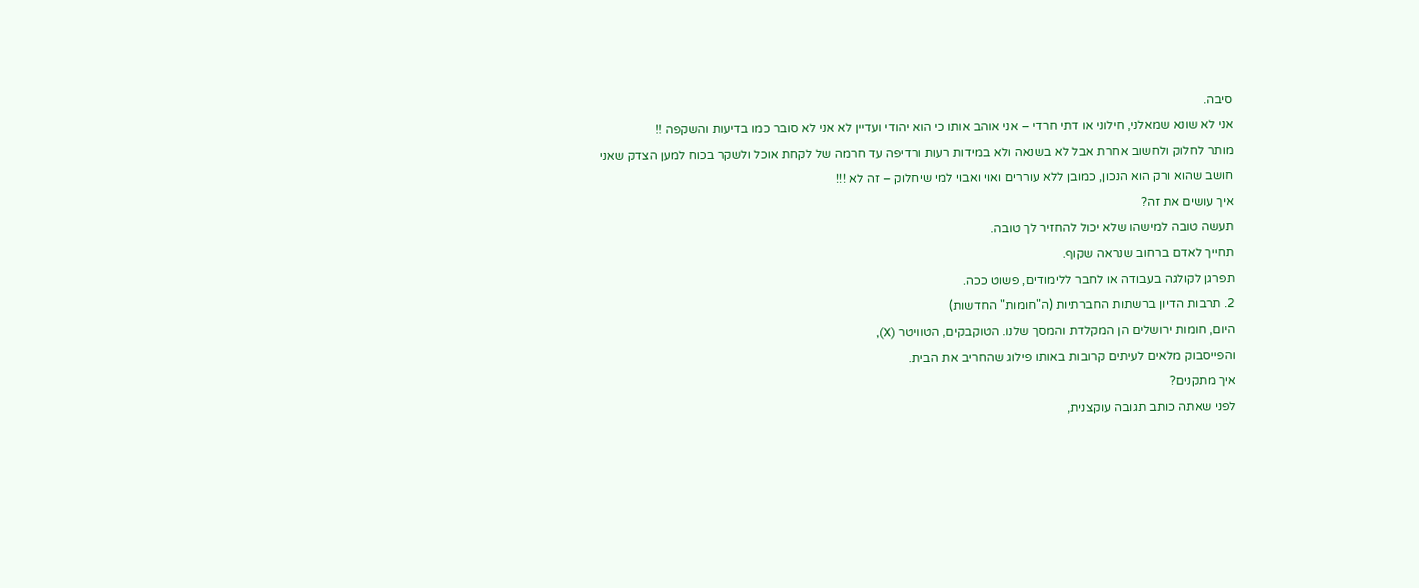סיבה.
אני לא שונא שמאלני, חילוני או דתי חרדי – אני אוהב אותו כי הוא יהודי ועדיין לא אני לא סובר כמו בדיעות והשקפה !!
מותר לחלוק ולחשוב אחרת אבל לא בשנאה ולא במידות רעות ורדיפה עד חרמה של לקחת אוכל ולשקר בכוח למען הצדק שאני חושב שהוא ורק הוא הנכון, כמובן ללא עוררים ואוי ואבוי למי שיחלוק – זה לא !!!
איך עושים את זה?
תעשה טובה למישהו שלא יכול להחזיר לך טובה.
תחייך לאדם ברחוב שנראה שקוף.
תפרגן לקולגה בעבודה או לחבר ללימודים, פשוט ככה.
2. תרבות הדיון ברשתות החברתיות (ה"חומות" החדשות)
היום, חומות ירושלים הן המקלדת והמסך שלנו. הטוקבקים, הטוויטר (X),
והפייסבוק מלאים לעיתים קרובות באותו פילוג שהחריב את הבית.
איך מתקנים?
לפני שאתה כותב תגובה עוקצנית,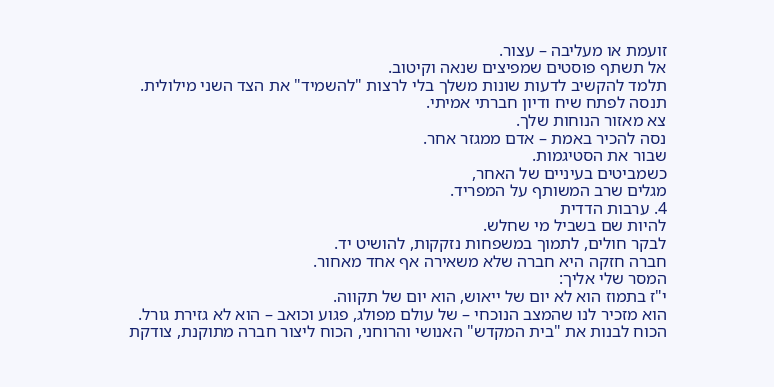זועמת או מעליבה – עצור.
אל תשתף פוסטים שמפיצים שנאה וקיטוב.
תלמד להקשיב לדעות שונות משלך בלי לרצות "להשמיד" את הצד השני מילולית.
תנסה לפתח שיח ודיון חברתי אמיתי.
צא מאזור הנוחות שלך.
נסה להכיר באמת – אדם ממגזר אחר.
שבור את הסטיגמות.
כשמביטים בעיניים של האחר,
מגלים שרב המשותף על המפריד.
4. ערבות הדדית
להיות שם בשביל מי שחלש.
לבקר חולים, לתמוך במשפחות נזקקות, להושיט יד.
חברה חזקה היא חברה שלא משאירה אף אחד מאחור.
המסר שלי אליך:
י"ז בתמוז הוא לא יום של ייאוש, הוא יום של תקווה.
הוא מזכיר לנו שהמצב הנוכחי – של עולם מפולג, פגוע וכואב – הוא לא גזירת גורל.
הכוח לבנות את "בית המקדש" האנושי והרוחני, הכוח ליצור חברה מתוקנת, צודקת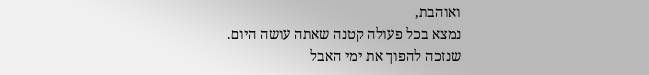ואוהבת,
נמצא בכל פעולה קטנה שאתה עושה היום.
שנזכה להפוך את ימי האבל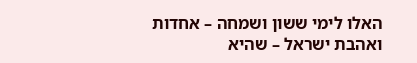האלו לימי ששון ושמחה – אחדות ואהבת ישראל – שהיא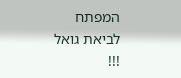המפתח לביאת גואל !!!